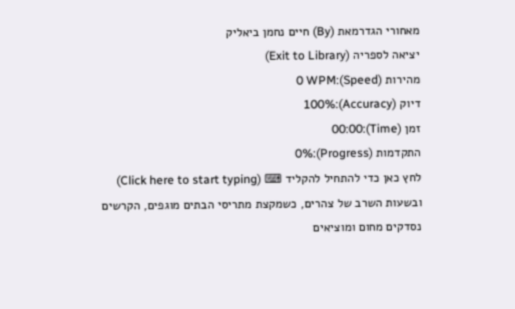מאחורי הגדרמאת (By) חיים נחמן ביאליק
יציאה לספריה (Exit to Library)
מהירות (Speed):0 WPM
דיוק (Accuracy):100%
זמן (Time):00:00
התקדמות (Progress):0%
לחץ כאן כדי להתחיל להקליד ⌨ (Click here to start typing)
ובשעות השרב של צהרים, כשמקצת מתריסי הבתים מוגפים, הקרשים נסדקים מחום ומוציאים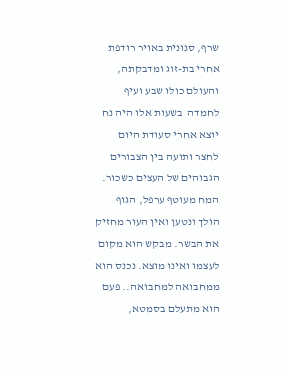שרף, סנונית באויר רודפת אחרי בת-זוג ומדבקתה, והעולם כולו שבע ועיף לחמדה  בשעות אלו היה נח יוצא אחרי סעודת היום לחצר ותועה בין הצבורים הגבוהים של העצים כשכור. המח מעוטף ערפל, הגוף הולך ונטען ואין העור מחזיק את הבשר. מבקש הוא מקום לעצמו ואינו מוצא. נכנס הוא ממחבואה למחבואה.. פעם הוא מתעלם בסמטא,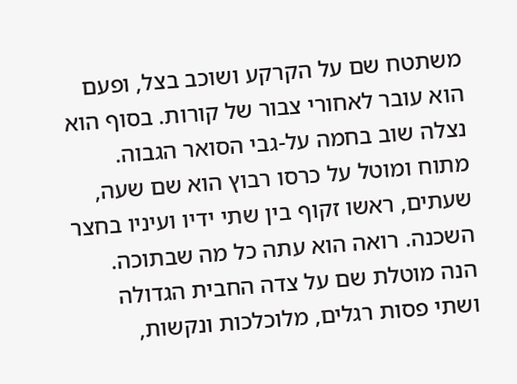משתטח שם על הקרקע ושוכב בצל, ופעם הוא עובר לאחורי צבור של קורות. בסוף הוא נצלה שוב בחמה על-גבי הסואר הגבוה. מתוח ומוטל על כרסו רבוץ הוא שם שעה, שעתים, ראשו זקוף בין שתי ידיו ועיניו בחצר השכנה. רואה הוא עתה כל מה שבתוכה. הנה מוטלת שם על צדה החבית הגדולה ושתי פסות רגלים, מלוכלכות ונקשות,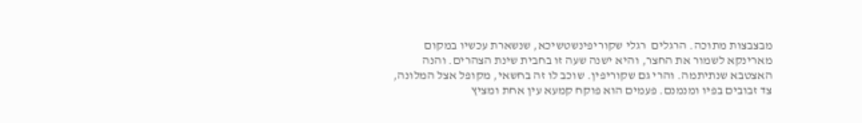מבצבצות מתוכה. הרגלים  רגלי שקוריפינשטשיכא, שנשארת עכשיו במקום מארינקא לשמור את החצר, והיא ישנה שעה זו בחבית שינת הצהרים. והנה האצטבא שנתיתמה. והרי גם שקוריפין. שוכב לו זה בחשאי, מקופל אצל המלונה, צד זבובים בפיו ומנמנם. פעמים הוא פוקח קמעא עין אחת ומציץ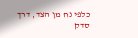כלפי נח מן הצד, דרך סדק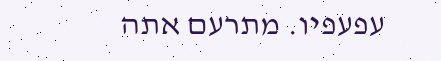עפעפיו. מתרעם אתה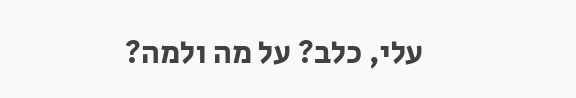עלי, כלב? על מה ולמה?